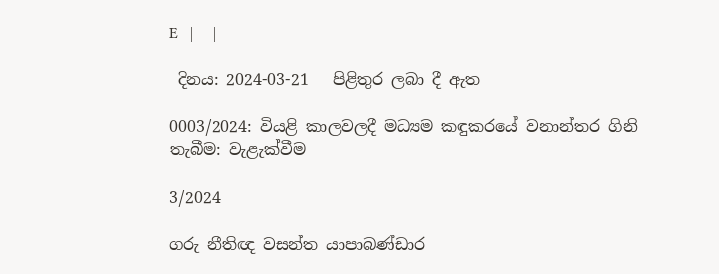E   |     |

 දිනය: 2024-03-21   පිළිතුර ලබා දී ඇත

0003/2024: වියළි කාලවලදී මධ්‍යම කඳුකරයේ වනාන්තර ගිනි තැබීම: වැළැක්වීම

3/2024

ගරු නීතිඥ වසන්ත යාපාබණ්ඩාර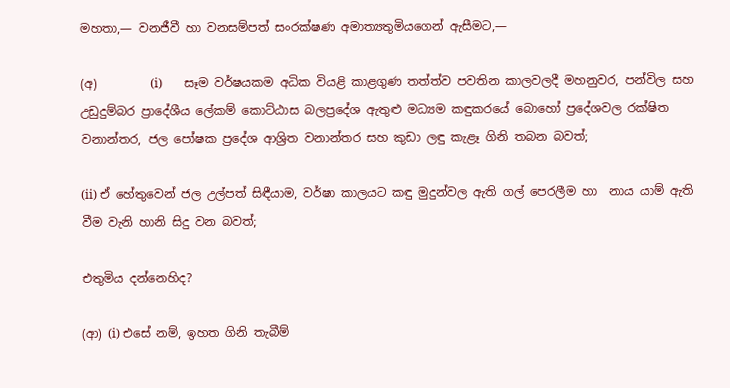මහතා,— වනජීවී හා වනසම්පත් සංරක්ෂණ අමාත්‍යතුමියගෙන් ඇසීමට,—

(අ)         (i)       සෑම වර්ෂයකම අධික වියළි කාළගුණ තත්ත්ව පවතින කාලවලදී මහනුවර, පන්විල සහ උඩුදුම්බර ප්‍රාදේශීය ලේකම් කොට්ඨාස බලප්‍රදේශ ඇතුළු මධ්‍යම කඳුකරයේ බොහෝ ප්‍රදේශවල රක්ෂිත වනාන්තර, ජල පෝෂක ප්‍රදේශ ආශ්‍රිත වනාන්තර සහ කුඩා ලඳු කැළෑ ගිනි තබන බවත්;

(ii) ඒ හේතුවෙන් ජල උල්පත් සිඳීයාම, වර්ෂා කාලයට කඳු මුදුන්වල ඇති ගල් පෙරලීම හා  නාය යාම් ඇති වීම වැනි හානි සිදු වන බවත්;

එතුමිය දන්නෙහිද?

(ආ) (i) එසේ නම්, ඉහත ගිනි තැබීම්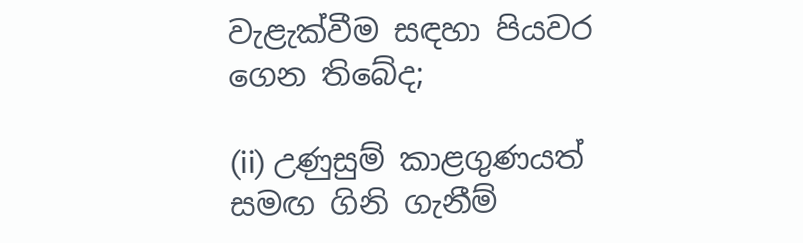වැළැක්වීම සඳහා පියවර ගෙන තිබේද;

(ii) උණුසුම් කාළගුණයත් සමඟ ගිනි ගැනීම්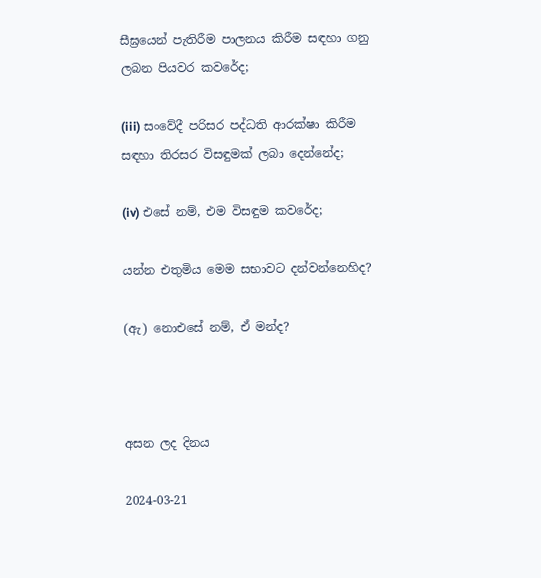සීඝ්‍රයෙන් පැතිරීම පාලනය කිරීම සඳහා ගනු ලබන පියවර කවරේද;

(iii) සංවේදී පරිසර පද්ධති ආරක්ෂා කිරීම සඳහා තිරසර විසඳුමක් ලබා දෙන්නේද;

(iv) එසේ නම්, එම විසඳුම කවරේද;

යන්න එතුමිය මෙම සභාවට දන්වන්නෙහිද?

(ඇ) නොඑසේ නම්, ඒ මන්ද?



අසන ලද දිනය

2024-03-21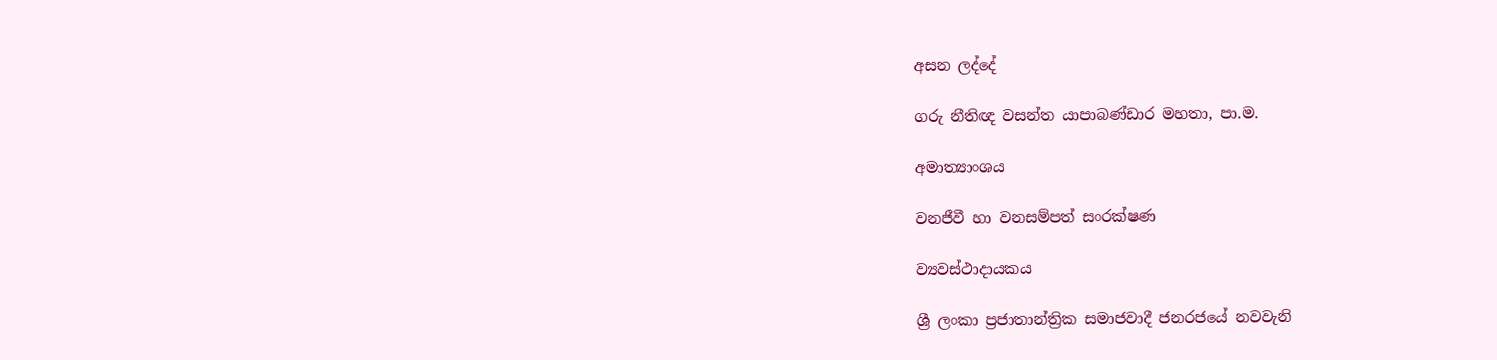අසන ලද්දේ

ගරු නීතිඥ වසන්ත යාපාබණ්ඩාර මහතා, පා.ම.

අමාත්‍යාංශය

වනජීවී හා වනසම්පත් සංරක්ෂණ

ව්‍යවස්ථාදායකය

ශ්‍රී ලංකා ප්‍රජාතාන්ත්‍රික සමාජවාදී ජනරජයේ නවවැනි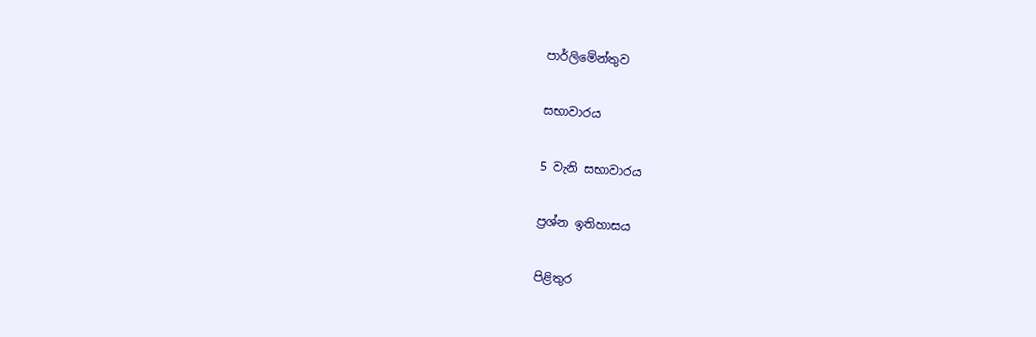පාර්ලිමේන්තුව

සභාවාරය

5 වැනි සභාවාරය

ප්‍රශ්න ඉතිහාසය

පිළිතුර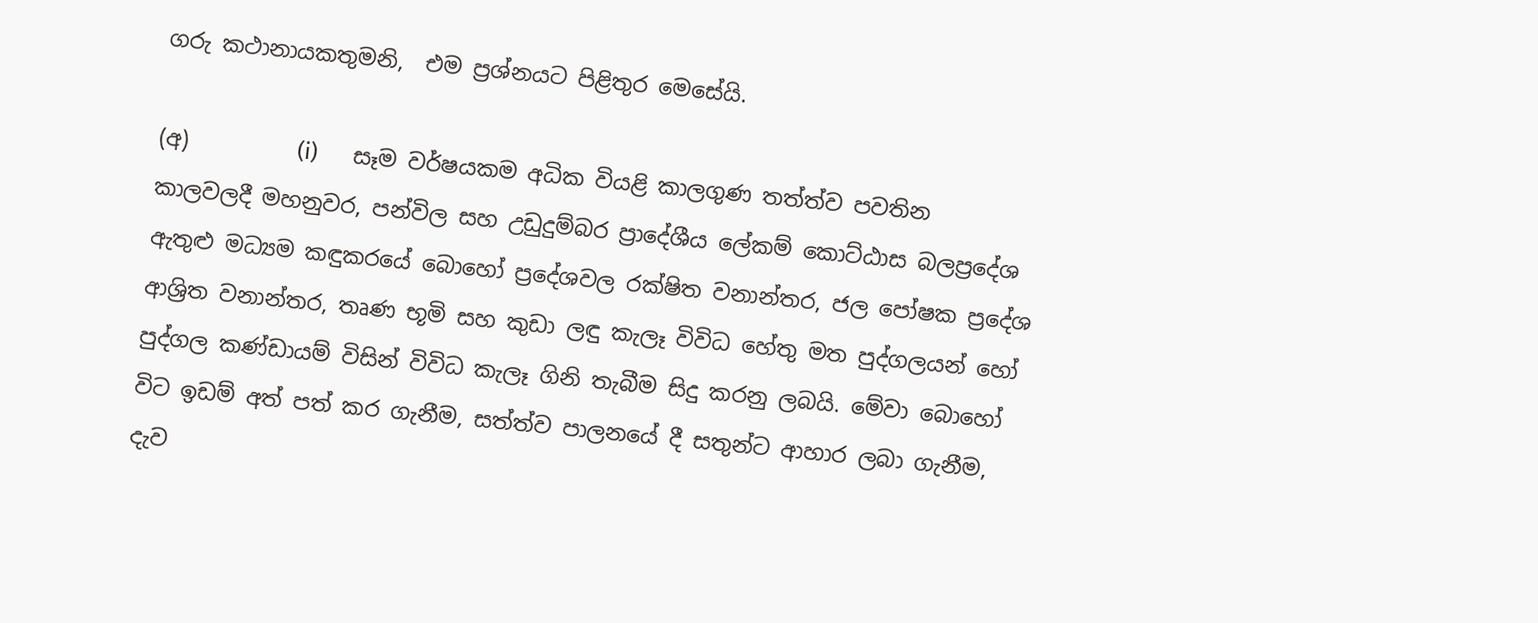ගරු කථානායකතුමනි,  එම ප්‍රශ්නයට පිළිතුර මෙසේයි.

(අ)          (i)      සෑම වර්ෂයකම අධික වියළි කාලගුණ තත්ත්ව පවතින කාලවලදී මහනුවර, පන්විල සහ උඩුදුම්බර ප්‍රාදේශීය ලේකම් කොට්ඨාස බලප්‍රදේශ ඇතුළු මධ්‍යම කඳුකරයේ බොහෝ ප්‍රදේශවල රක්ෂිත වනාන්තර, ජල පෝෂක ප්‍රදේශ ආශ්‍රිත වනාන්තර, තෘණ භූමි සහ කුඩා ලඳු කැලෑ විවිධ හේතු මත පුද්ගලයන් හෝ පුද්ගල කණ්ඩායම් විසින් විවිධ කැලෑ ගිනි තැබීම සිදු කරනු ලබයි. මේවා බොහෝ විට ඉඩම් අත් පත් කර ගැනීම, සත්ත්ව පාලනයේ දී සතුන්ට ආහාර ලබා ගැනීම, දැව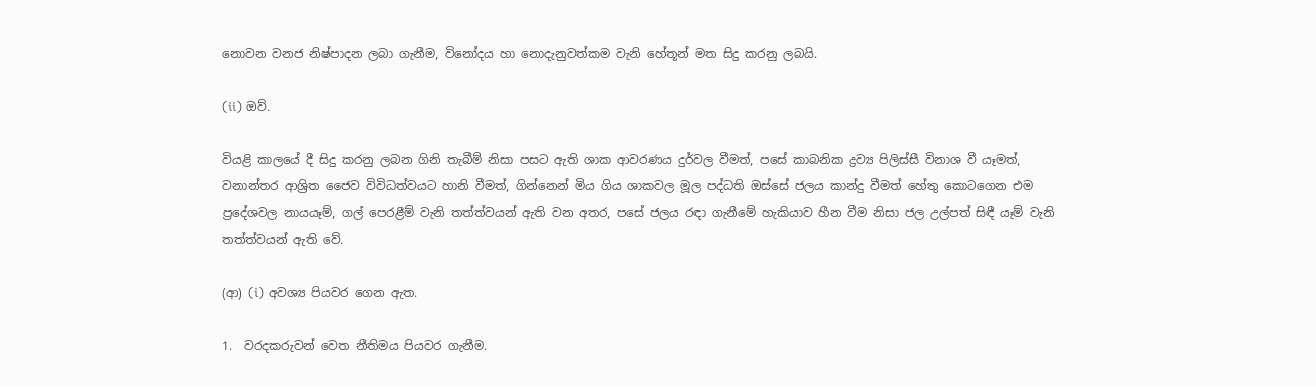නොවන වනජ නිෂ්පාදන ලබා ගැනීම, විනෝදය හා නොදැනුවත්කම වැනි හේතූන් මත සිදු කරනු ලබයි.

(ii) ඔව්.

වියළි කාලයේ දී සිදු කරනු ලබන ගිනි තැබීම් නිසා පසට ඇති ශාක ආවරණය දුර්වල වීමත්, පසේ කාබනික ද්‍රව්‍ය පිලිස්සී විනාශ වී යෑමත්,  වනාන්තර ආශ්‍රිත ජෛව විවිධත්වයට හානි වීමත්, ගින්නෙන් මිය ගිය ශාකවල මූල පද්ධති ඔස්සේ ජලය කාන්දු වීමත් හේතු කොටගෙන එම ප්‍රදේශවල නායයෑම්, ගල් පෙරළීම් වැනි තත්ත්වයන් ඇති වන අතර, පසේ ජලය රඳා ගැනීමේ හැකියාව හීන වීම නිසා ජල උල්පත් සිඳී යෑම් වැනි තත්ත්වයන් ඇති වේ.

(ආ) (i) අවශ්‍ය පියවර ගෙන ඇත.

1.  වරදකරුවන් වෙත නීතිමය පියවර ගැනීම.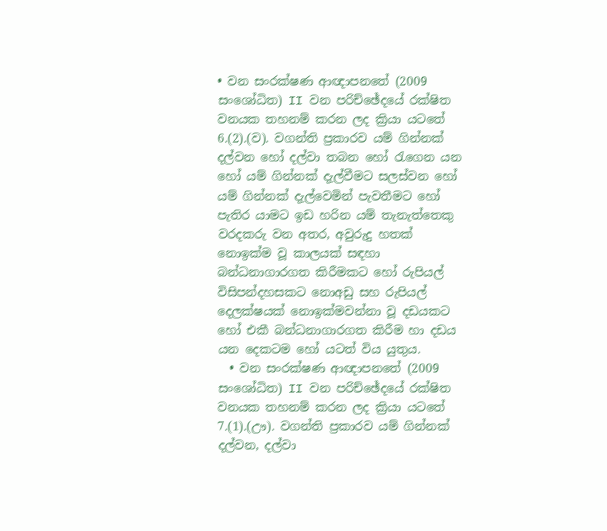• වන සංරක්ෂණ ආඥාපනතේ (2009 සංශෝධිත) II වන පරිච්ඡේදයේ රක්ෂිත වනයක තහනම් කරන ලද ක්‍රියා යටතේ 6.(2).(ව). වගන්ති ප්‍රකාරව යම් ගින්නක් දල්වන හෝ දල්වා තබන හෝ රැගෙන යන හෝ යම් ගින්නක් දැල්වීමට සලස්වන හෝ යම් ගින්නක් දැල්වෙමින් පැවතීමට හෝ පැතිර යාමට ඉඩ හරින යම් තැනැත්තෙකු වරදකරු වන අතර, අවුරුදු හතක් නොඉක්ම වූ කාලයක් සඳහා බන්ධනාගාරගත කිරීමකට හෝ රුපියල් විසිපන්දහසකට නොඅඩු සහ රුපියල් දෙලක්ෂයක් නොඉක්මවන්නා වූ දඩයකට හෝ එකී බන්ධනාගාරගත කිරීම හා දඩය යන දෙකටම හෝ යටත් විය යුතුය.
  • වන සංරක්ෂණ ආඥාපනතේ (2009 සංශෝධිත) II වන පරිච්ඡේදයේ රක්ෂිත වනයක තහනම් කරන ලද ක්‍රියා යටතේ 7.(1).(ඌ). වගන්ති ප්‍රකාරව යම් ගින්නක් දල්වන, දල්වා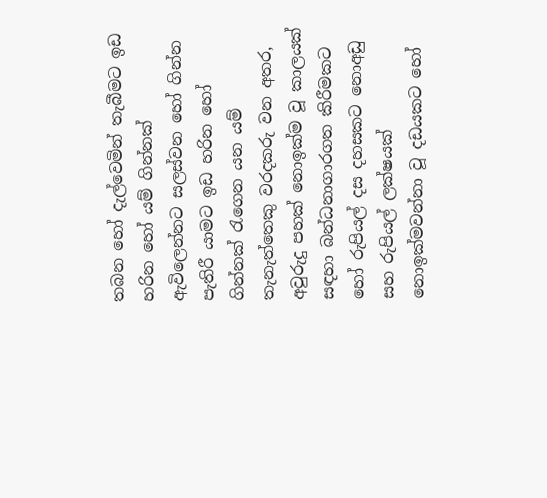තබන හෝ දැල්වෙමින් තැබීමට ඉඩ හරින හෝ යම් ගින්නක් ඇවිලෙන්නට සලස්වන හෝ ගින්න පැතිරී යාමට ඉඩ හරින හෝ ගින්නක් රැගෙන යන යම් තැනැත්තෙකු වරදකරු වන අතර, අවුරුදු පහක් නොඉක්ම වූ කාලයක් සඳහා බන්ධනාගාරගත කිරීමකට හෝ රුපියල් දස දහසකට නොඅඩු සහ රුපියල් ලක්ෂයක් නොඉක්මවන්නා වූ දඩයකට හෝ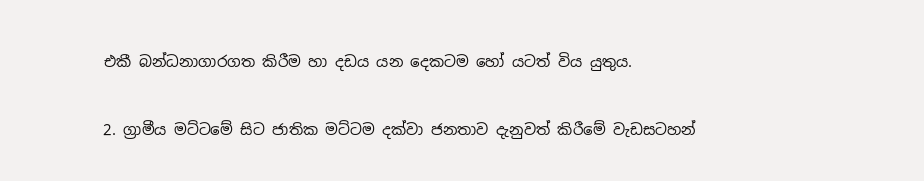එකී බන්ධනාගාරගත කිරීම හා දඩය යන දෙකටම හෝ යටත් විය යුතුය.

2. ග්‍රාමීය මට්ටමේ සිට ජාතික මට්ටම දක්වා ජනතාව දැනුවත් කිරීමේ වැඩසටහන්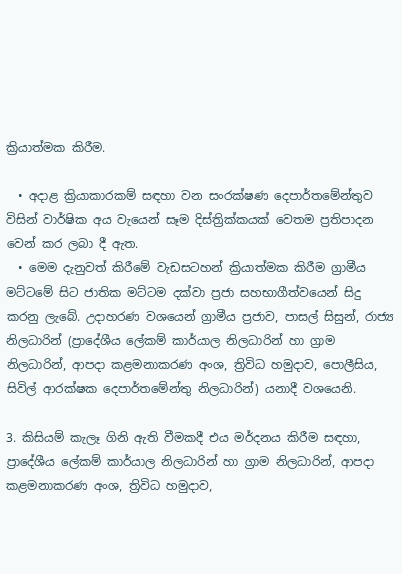ක්‍රියාත්මක කිරීම.

  • අදාළ ක්‍රියාකාරකම් සඳහා වන සංරක්ෂණ දෙපාර්තමේන්තුව විසින් වාර්ෂික අය වැයෙන් සෑම දිස්ත්‍රික්කයක් වෙතම ප්‍රතිපාදන වෙන් කර ලබා දී ඇත.
  • මෙම දැනුවත් කිරීමේ වැඩසටහන් ක්‍රියාත්මක කිරීම ග්‍රාමීය මට්ටමේ සිට ජාතික මට්ටම දක්වා ප්‍රජා සහභාගීත්වයෙන් සිදු කරනු ලැබේ. උදාහරණ වශයෙන් ග්‍රාමීය ප්‍රජාව, පාසල් සිසුන්, රාජ්‍ය නිලධාරින් (ප්‍රාදේශීය ලේකම් කාර්යාල නිලධාරින් හා ග්‍රාම නිලධාරින්, ආපදා කළමනාකරණ අංශ, ත්‍රිවිධ හමුදාව, පොලීසිය, සිවිල් ආරක්ෂක දෙපාර්තමේන්තු නිලධාරින්) යනාදී වශයෙනි.

3. කිසියම් කැලෑ ගිනි ඇති වීමකදී එය මර්දනය කිරීම සඳහා, ප්‍රාදේශීය ලේකම් කාර්යාල නිලධාරින් හා ග්‍රාම නිලධාරින්, ආපදා කළමනාකරණ අංශ, ත්‍රිවිධ හමුදාව,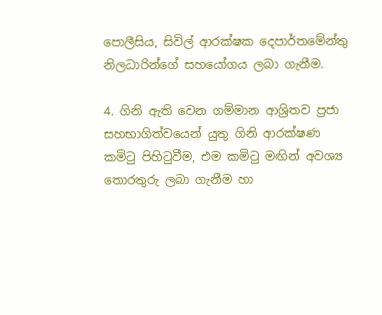පොලීසිය, සිවිල් ආරක්ෂක දෙපාර්තමේන්තු නිලධාරින්ගේ සහයෝගය ලබා ගැනීම.

4. ගිනි ඇති වෙන ගම්මාන ආශ්‍රිතව ප්‍රජා සහභාගිත්වයෙන් යුතු ගිනි ආරක්ෂණ කමිටු පිහිටුවීම, එම කමිටු මඟින් අවශ්‍ය තොරතුරු ලබා ගැනීම හා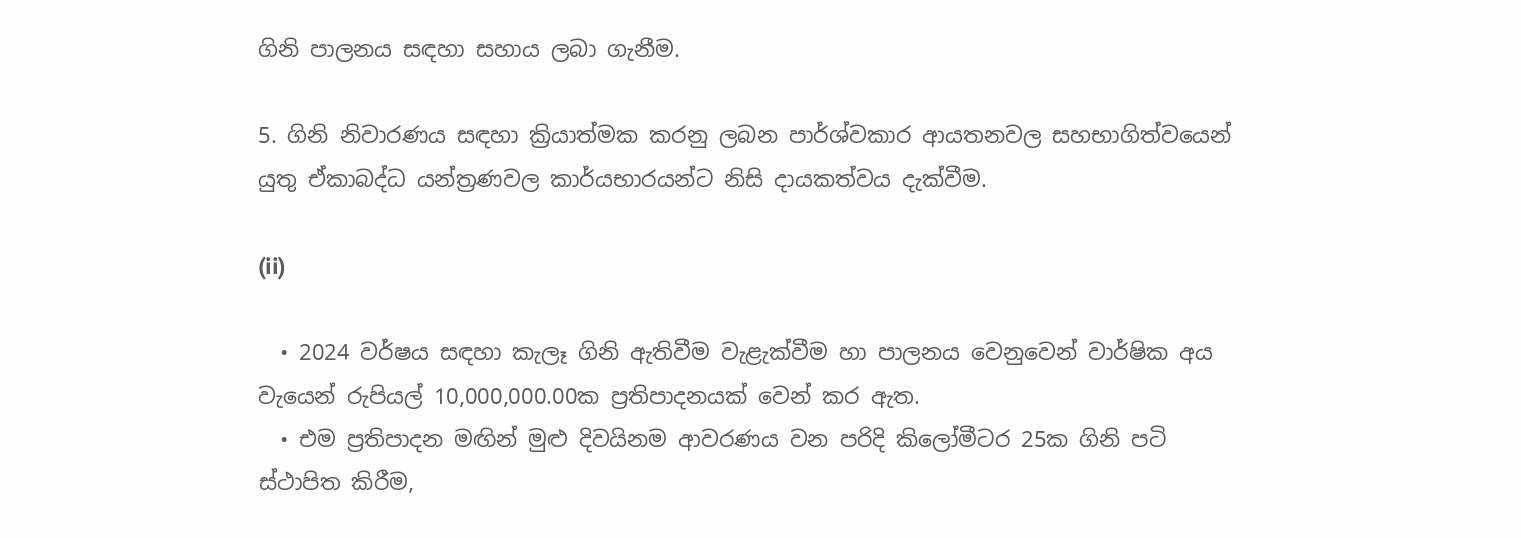ගිනි පාලනය සඳහා සහාය ලබා ගැනීම.

5. ගිනි නිවාරණය සඳහා ක්‍රියාත්මක කරනු ලබන පාර්ශ්වකාර ආයතනවල සහභාගිත්වයෙන් යුතු ඒකාබද්ධ යන්ත්‍රණවල කාර්යභාරයන්ට නිසි දායකත්වය දැක්වීම.

(ii)

  • 2024 වර්ෂය සඳහා කැලෑ ගිනි ඇතිවීම වැළැක්වීම හා පාලනය වෙනුවෙන් වාර්ෂික අය වැයෙන් රුපියල් 10,000,000.00ක ප්‍රතිපාදනයක් වෙන් කර ඇත.
  • එම ප්‍රතිපාදන මඟින් මුළු දිවයිනම ආවරණය වන පරිදි කිලෝමීටර 25ක ගිනි පටි ස්ථාපිත කිරීම,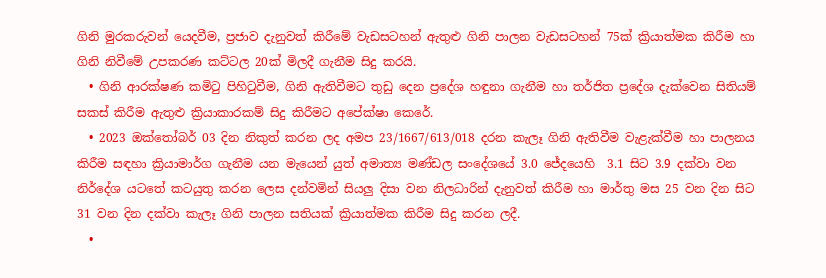ගිනි මුරකරුවන් යෙදවීම, ප්‍රජාව දැනුවත් කිරීමේ වැඩසටහන් ඇතුළු ගිනි පාලන වැඩසටහන් 75ක් ක්‍රියාත්මක කිරීම හා ගිනි නිවීමේ උපකරණ කට්ටල 20ක් මිලදී ගැනීම සිදු කරයි.
  • ගිනි ආරක්ෂණ කමිටු පිහිටුවීම, ගිනි ඇතිවීමට තුඩු දෙන ප්‍රදේශ හඳුනා ගැනීම හා තර්ජිත ප්‍රදේශ දැක්වෙන සිතියම් සකස් කිරීම ඇතුළු ක්‍රියාකාරකම් සිදු කිරීමට අපේක්ෂා කෙරේ.
  • 2023 ඔක්තෝබර් 03 දින නිකුත් කරන ලද අමප 23/1667/613/018 දරන කැලෑ ගිනි ඇතිවීම වැළැක්වීම හා පාලනය කිරීම සඳහා ක්‍රියාමාර්ග ගැනීම යන මැයෙන් යුත් අමාත්‍ය මණ්ඩල සංදේශයේ 3.0 ජේදයෙහි  3.1 සිට 3.9 දක්වා වන නිර්දේශ යටතේ කටයුතු කරන ලෙස දන්වමින් සියලු දිසා වන නිලධාරින් දැනුවත් කිරීම හා මාර්තු මස 25 වන දින සිට 31 වන දින දක්වා කැලෑ ගිනි පාලන සතියක් ක්‍රියාත්මක කිරීම සිදු කරන ලදී.
  •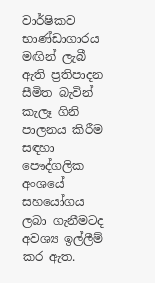වාර්ෂිකව භාණ්ඩාගාරය මඟින් ලැබී ඇති ප්‍රතිපාදන සීමිත බැවින් කැලෑ ගිනි පාලනය කිරීම සඳහා පෞද්ගලික අංශයේ සහයෝගය ලබා ගැනීමටද අවශ්‍ය ඉල්ලීම් කර ඇත.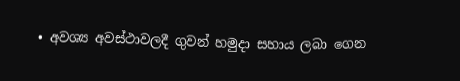• අවශ්‍ය අවස්ථාවලදී ගුවන් හමුදා සහාය ලබා ගෙන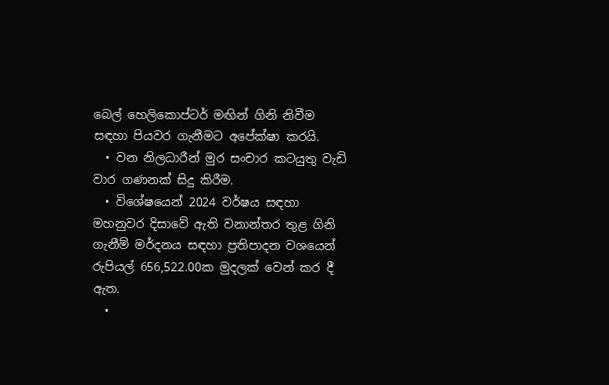බෙල් හෙලිකොප්ටර් මඟින් ගිනි නිවීම සඳහා පියවර ගැනීමට අපේක්ෂා කරයි.
  • වන නිලධාරීන් මුර සංචාර කටයුතු වැඩි වාර ගණනක් සිදු කිරීම.
  • විශේෂයෙන් 2024 වර්ෂය සඳහා මහනුවර දිසාවේ ඇති වනාන්තර තුළ ගිනි ගැනීම් මර්දනය සඳහා ප්‍රතිපාදන වශයෙන් රුපියල් 656,522.00ක මුදලක් වෙන් කර දී ඇත.
  •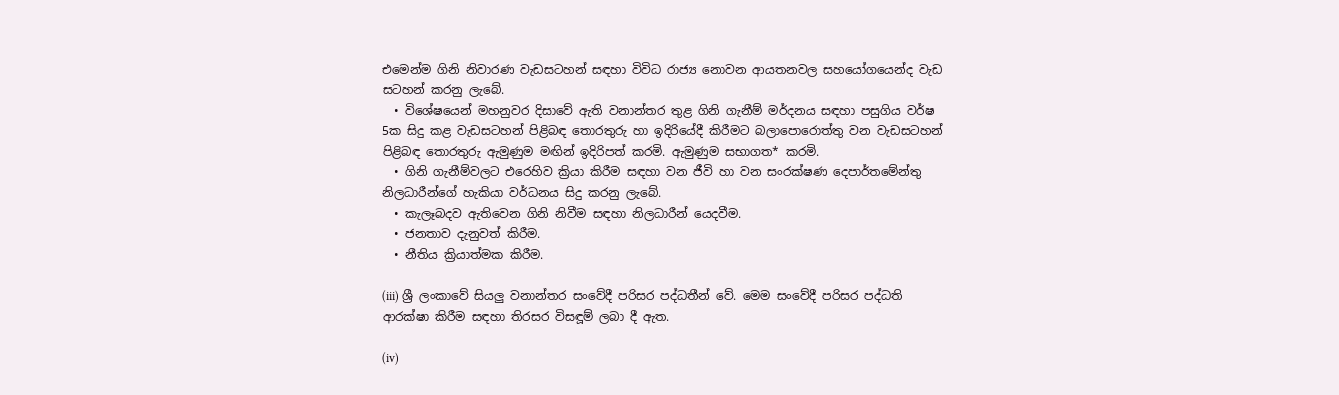එමෙන්ම ගිනි නිවාරණ වැඩසටහන් සඳහා විවිධ රාජ්‍ය නොවන ආයතනවල සහයෝගයෙන්ද වැඩ සටහන් කරනු ලැබේ.
  • විශේෂයෙන් මහනුවර දිසාවේ ඇති වනාන්තර තුළ ගිනි ගැනීම් මර්දනය සඳහා පසුගිය වර්ෂ 5ක සිදු කළ වැඩසටහන් පිළිබඳ තොරතුරු හා ඉදිරියේදී කිරීමට බලාපොරොත්තු වන වැඩසටහන් පිළිබඳ තොරතුරු ඇමුණුම මඟින් ඉදිරිපත් කරමි. ඇමුණුම සභාගත* කරමි.
  • ගිනි ගැනීම්වලට එරෙහිව ක්‍රියා කිරීම සඳහා වන ජීවි හා වන සංරක්ෂණ දෙපාර්තමේන්තු නිලධාරීන්ගේ හැකියා වර්ධනය සිදු කරනු ලැබේ.
  • කැලෑබදව ඇතිවෙන ගිනි නිවීම සඳහා නිලධාරීන් යෙදවීම.
  • ජනතාව දැනුවත් කිරීම.
  • නීතිය ක්‍රියාත්මක කිරීම.

(iii) ශ්‍රී ලංකාවේ සියලු වනාන්තර සංවේදී පරිසර පද්ධතීන් වේ. මෙම සංවේදී පරිසර පද්ධති ආරක්ෂා කිරීම සඳහා තිරසර විසඳූම් ලබා දී ඇත.

(iv)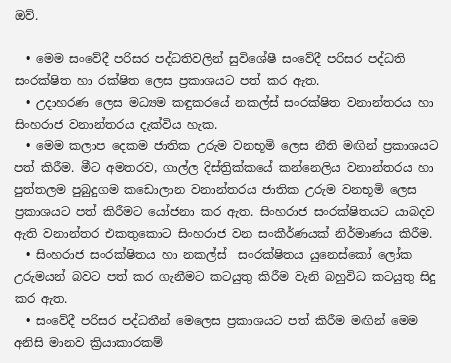ඔව්.

  • මෙම සංවේදී පරිසර පද්ධතිවලින් සුවිශේෂී සංවේදී පරිසර පද්ධති සංරක්ෂිත හා රක්ෂිත ලෙස ප්‍රකාශයට පත් කර ඇත.
  • උදාහරණ ලෙස මධ්‍යම කඳුකරයේ නකල්ස් සංරක්ෂිත වනාන්තරය හා සිංහරාජ වනාන්තරය දැක්විය හැක.
  • මෙම කලාප දෙකම ජාතික උරුම වනභූමි ලෙස නීති මඟින් ප්‍රකාශයට පත් කිරීම. මීට අමතරව, ගාල්ල දිස්ත්‍රික්කයේ කන්නෙලිය වනාන්තරය හා පුත්තලම පුබුදුගම කඩොලාන වනාන්තරය ජාතික උරුම වනභූමි ලෙස ප්‍රකාශයට පත් කිරීමට යෝජනා කර ඇත. සිංහරාජ සංරක්ෂිතයට යාබදව ඇති වනාන්තර එකතුකොට සිංහරාජ වන සංකීර්ණයක් නිර්මාණය කිරීම.
  • සිංහරාජ සංරක්ෂිතය හා නකල්ස්  සංරක්ෂිතය යුනෙස්කෝ ලෝක උරුමයන් බවට පත් කර ගැනීමට කටයුතු කිරීම වැනි බහුවිධ කටයුතු සිදු කර ඇත.
  • සංවේදී පරිසර පද්ධතීන් මෙලෙස ප්‍රකාශයට පත් කිරීම මඟින් මෙම අනිසි මානව ක්‍රියාකාරකම්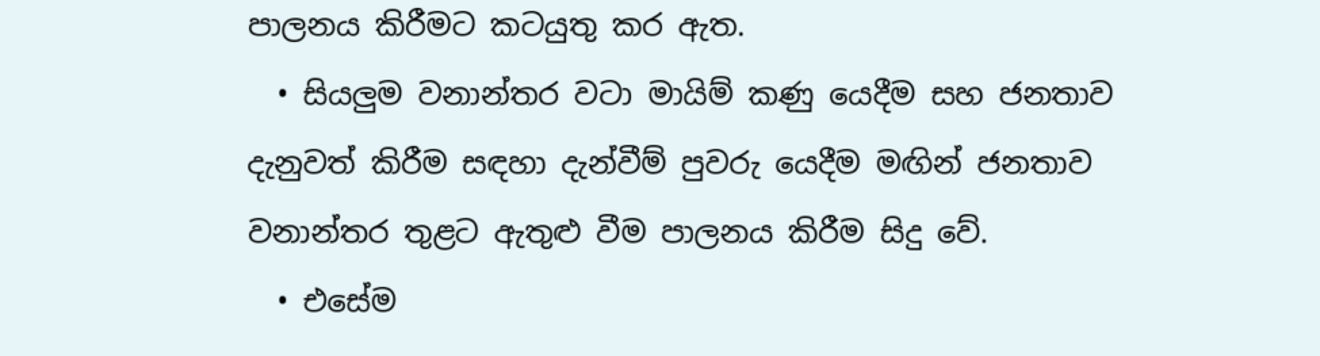පාලනය කිරීමට කටයුතු කර ඇත.
  • සියලුම වනාන්තර වටා මායිම් කණු යෙදීම සහ ජනතාව දැනුවත් කිරීම සඳහා දැන්වීම් පුවරු යෙදීම මඟින් ජනතාව වනාන්තර තුළට ඇතුළු වීම පාලනය කිරීම සිදු වේ.
  • එසේම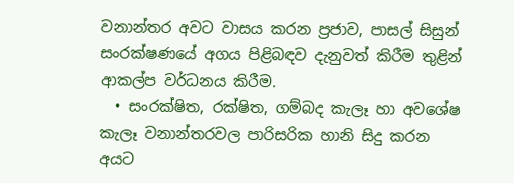වනාන්තර අවට වාසය කරන ප්‍රජාව, පාසල් සිසුන් සංරක්ෂණයේ අගය පිළිබඳව දැනුවත් කිරීම තුළින් ආකල්ප වර්ධනය කිරීම.
  • සංරක්ෂිත, රක්ෂිත, ගම්බද කැලෑ හා අවශේෂ කැලෑ වනාන්තරවල පාරිසරික හානි සිදු කරන අයට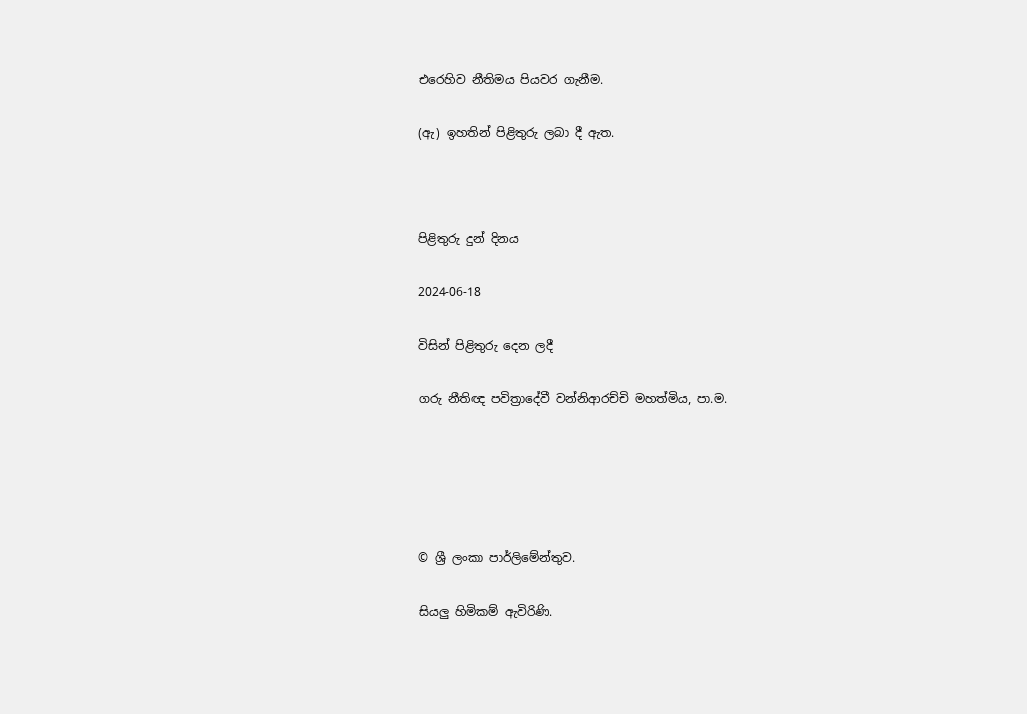එරෙහිව නීතිමය පියවර ගැනීම.

(ඇ) ඉහතින් පිළිතුරු ලබා දී ඇත.



පිළිතුරු දුන් දිනය

2024-06-18

විසින් පිළිතුරු දෙන ලදී

ගරු නීතිඥ පවිත්‍රාදේවී වන්නිආරච්චි මහත්මිය, පා.ම.





© ශ්‍රී ලංකා පාර්ලි‌මේන්තුව.

සියලු හිමිකම් ඇවිරිණි.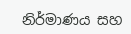නිර්මාණය සහ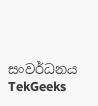සංවර්ධනය  TekGeeks